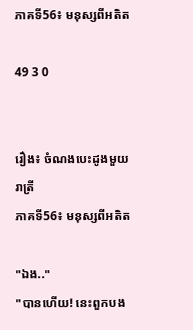ភាគទី56៖ មនុស្សពីអតិត

49 3 0


រឿង៖ ចំណងបេះដូងមួយរាត្រី
ភាគទី56៖ មនុស្សពីអតិត

"ឯង.."
"បានហើយ! នេះពួកបង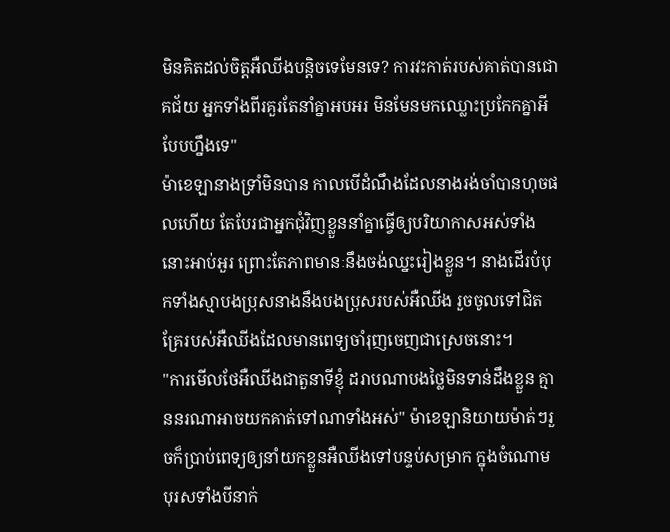មិនគិតដល់ចិត្តអឺឈីងបន្តិចទេមែនទេ? ការវះកាត់របស់គាត់បានជោគជ័យ អ្នកទាំងពីរគួរតែនាំគ្នាអបអរ មិនមែនមកឈ្លោះប្រកែកគ្នាអីបែបហ្នឹងទេ"
ម៉ាខេឡានាងទ្រាំមិនបាន កាលបើដំណឹងដែលនាងរង់ចាំបានហុចផលហើយ តែបែរជាអ្នកជុំវិញខ្លួននាំគ្នាធ្វើឲ្យបរិយាកាសអស់ទាំងនោះអាប់អួរ ព្រោះតែភាពមានៈនឹងចង់ឈ្នះរៀងខ្លួន។ នាងដើរបំបុកទាំងស្មាបងប្រុសនាងនឹងបងប្រុសរបស់អឺឈីង រួចចូលទៅជិតគ្រែរបស់អឺឈីងដែលមានពេទ្យចាំរុញចេញជាស្រេចនោះ។
"ការមើលថែអឺឈីងជាតួនាទីខ្ញុំ ដរាបណាបងថ្លៃមិនទាន់ដឹងខ្លួន គ្មាននរណាអាចយកគាត់ទៅណាទាំងអស់" ម៉ាខេឡានិយាយម៉ាត់ៗរួចក៏ប្រាប់ពេទ្យឲ្យនាំយកខ្លួនអឺឈីងទៅបន្ទប់សម្រាក ក្នុងចំណោមបុរសទាំងបីនាក់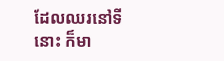ដែលឈរនៅទីនោះ ក៏មា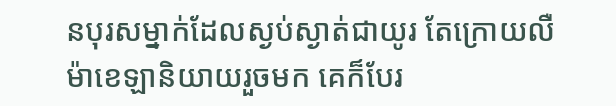នបុរសម្នាក់ដែលស្ងប់ស្ងាត់ជាយូរ តែក្រោយលឺម៉ាខេឡានិយាយរួចមក គេក៏បែរ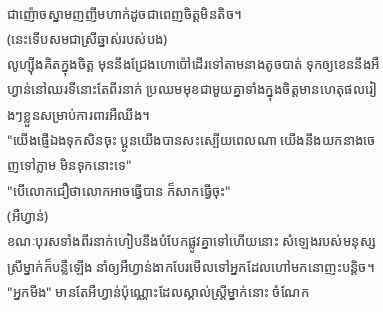ជាញ៉ោចស្នាមញញឹមហាក់ដូចជាពេញចិត្តមិនតិច។
(នេះទើបសមជាស្រីឆ្នាស់របស់បង)
លូហ្ស៊ីងគិតក្នុងចិត្ត មុននឹងជ្រែងហោប៉ៅដើរទៅតាមនាងតូចបាត់ ទុកឲ្យខេននឹងអឺហ្វាន់នៅឈរទីនោះតែពីរនាក់ ប្រឈមមុខជាមួយគ្នាទាំងក្នុងចិត្តមានហេតុផលរៀងៗខ្លួនសម្រាប់ការពារអឺឈីង។
"យើងផ្ញើឯងទុកសិនចុះ ប្អូនយើងបានសះស្បើយពេលណា យើងនឹងយកនាងចេញទៅភ្លាម មិនទុកនោះទេ"
"បើលោកជឿថាលោកអាចធ្វើបាន ក៏សាកធ្វើចុះ"
(អឺហ្វាន់)
ខណៈបុរសទាំងពីរនាក់ហៀបនឹងបំបែកផ្លូវគ្នាទៅហើយនោះ សំឡេងរបស់មនុស្សស្រីម្នាក់ក៏បន្លឺឡើង នាំឲ្យអឺហ្វាន់ងាកបែរមើលទៅអ្នកដែលហៅមកនោញះបន្តិច។
"អ្នកមីង" មានតែអឺហ្វាន់ប៉ុណ្ណោះដែលស្គាល់ស្ត្រីម្នាក់នោះ ចំណែក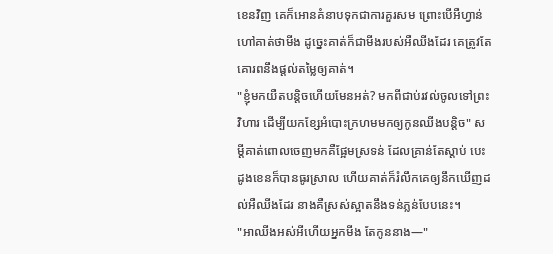ខេនវិញ គេក៏អោនគំនាបទុកជាការគួរសម ព្រោះបើអឺហ្វាន់ហៅគាត់ថាមីង ដូច្នេះគាត់ក៏ជាមីងរបស់អឺឈីងដែរ គេត្រូវតែគោរពនឹងផ្ដល់តម្លៃឲ្យគាត់។
"ខ្ញុំមកយឺតបន្តិចហើយមែនអត់? មកពីជាប់រវល់ចូលទៅព្រះវិហារ ដើម្បីយកខ្សែអំបោះក្រហមមកឲ្យកូនឈីងបន្តិច" សម្ដីគាត់ពោលចេញមកគឺផ្អែមស្រទន់ ដែលគ្រាន់តែស្ដាប់ បេះដូងខេនក៏បានធូរស្រាល ហើយគាត់ក៏រំលឹកគេឲ្យនឹកឃើញដល់អឺឈីងដែរ នាងគឺស្រស់ស្អាតនឹងទន់ភ្លន់បែបនេះ។
"អាឈីងអស់អីហើយអ្នកមីង តែកូននាង—"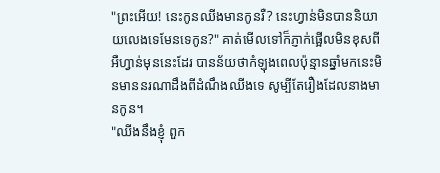"ព្រះអើយ! នេះកូនឈីងមានកូនរឺ? នេះហ្វាន់មិនបាននិយាយលេងទេមែនទេកូន?" គាត់មើលទៅក៏ភ្ញាក់ផ្អើលមិនខុសពីអឺហ្វាន់មុននេះដែរ បានន័យថាកំឡុងពេលប៉ុន្មានឆ្នាំមកនេះមិនមាននរណាដឹងពីដំណឹងឈីងទេ សូម្បីតែរឿងដែលនាងមានកូន។
"ឈីងនឹងខ្ញុំ ពួក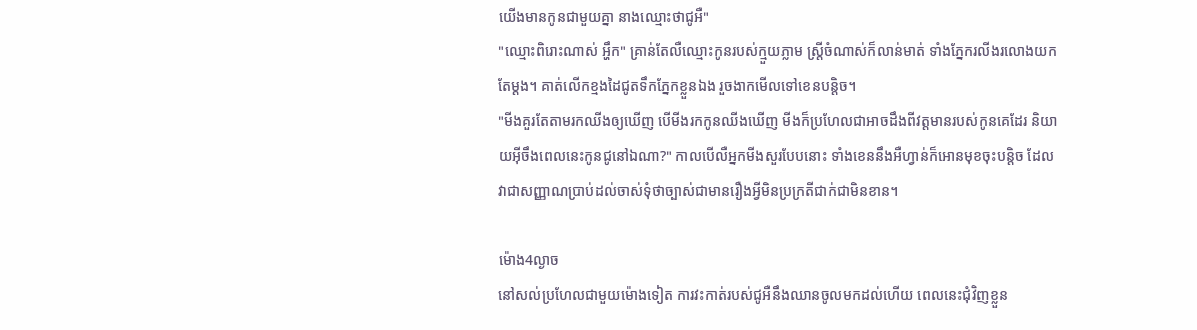យើងមានកូនជាមួយគ្នា នាងឈ្មោះថាជូអឺ"
"ឈ្មោះពិរោះណាស់ អ្ហឹក" គ្រាន់តែលឺឈ្មោះកូនរបស់ក្មួយភ្លាម ស្ត្រីចំណាស់ក៏លាន់មាត់ ទាំងភ្នែករលីងរលោងយកតែម្ដង។ គាត់លើកខ្មងដៃជូតទឹកភ្នែកខ្លួនឯង រួចងាកមើលទៅខេនបន្តិច។
"មីងគួរតែតាមរកឈីងឲ្យឃើញ បើមីងរកកូនឈីងឃើញ មីងក៏ប្រហែលជាអាចដឹងពីវត្តមានរបស់កូនគេដែរ និយាយអ៊ីចឹងពេលនេះកូនជូនៅឯណា?" កាលបើលឺអ្នកមីងសួរបែបនោះ ទាំងខេននឹងអឺហ្វាន់ក៏អោនមុខចុះបន្តិច ដែលវាជាសញ្ញាណប្រាប់ដល់ចាស់ទុំថាច្បាស់ជាមានរឿងអ្វីមិនប្រក្រតីជាក់ជាមិនខាន។

ម៉ោង4ល្ងាច
នៅសល់ប្រហែលជាមួយម៉ោងទៀត ការវះកាត់របស់ជូអឺនឹងឈានចូលមកដល់ហើយ ពេលនេះជុំវិញខ្លួន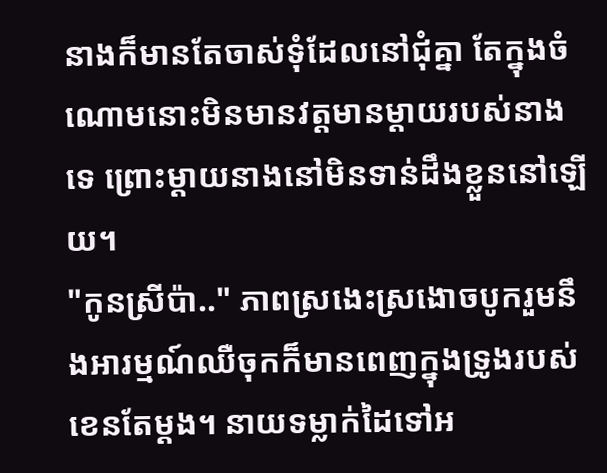នាងក៏មានតែចាស់ទុំដែលនៅជុំគ្នា តែក្នុងចំណោមនោះមិនមានវត្តមានម្ដាយរបស់នាងទេ ព្រោះម្ដាយនាងនៅមិនទាន់ដឹងខ្លួននៅឡើយ។
"កូនស្រីប៉ា.." ភាពស្រងេះស្រងោចបូករួមនឹងអារម្មណ៍ឈឺចុកក៏មានពេញក្នុងទ្រូងរបស់ខេនតែម្ដង។ នាយទម្លាក់ដៃទៅអ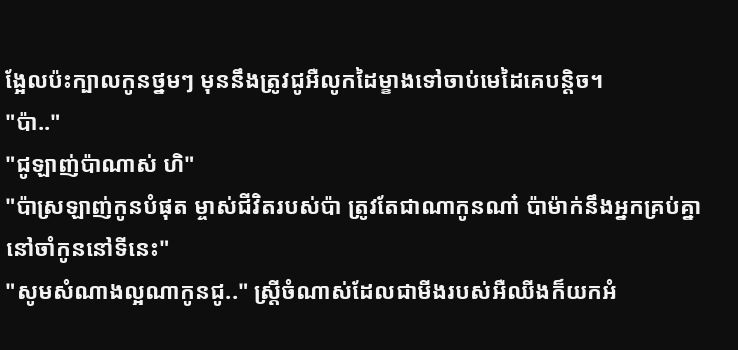ង្អែលប៉ះក្បាលកូនថ្នមៗ មុននឹងត្រូវជូអឺលូកដៃម្ខាងទៅចាប់មេដៃគេបន្តិច។
"ប៉ា.."
"ជូឡាញ់ប៉ាណាស់ ហិ"
"ប៉ាស្រឡាញ់កូនបំផុត ម្ចាស់ជីវិតរបស់ប៉ា ត្រូវតែជាណាកូនណា៎ ប៉ាម៉ាក់នឹងអ្នកគ្រប់គ្នានៅចាំកូននៅទីនេះ"
"សូមសំណាងល្អណាកូនជូ.." ស្ត្រីចំណាស់ដែលជាមីងរបស់អឺឈីងក៏យកអំ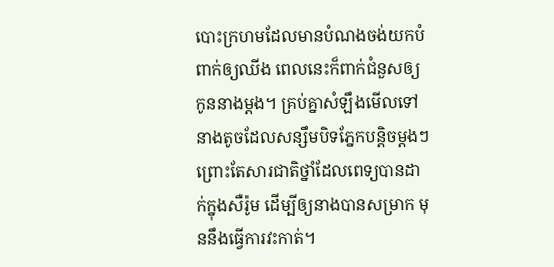បោះក្រហមដែលមានបំណងចង់យកបំពាក់ឲ្យឈីង ពេលនេះក៏ពាក់ជំនួសឲ្យកូននាងម្ដង។ គ្រប់គ្នាសំឡឹងមើលទៅនាងតូចដែលសន្សឹមបិទភ្នែកបន្តិចម្ដងៗ ព្រោះតែសារជាតិថ្នាំដែលពេទ្យបានដាក់ក្នុងសឺរ៉ូម ដើម្បីឲ្យនាងបានសម្រាក មុននឹងធ្វើការវះកាត់។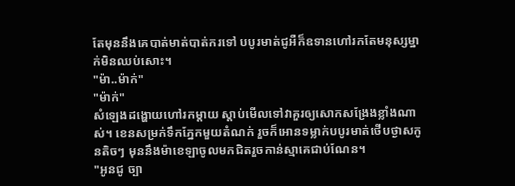តែមុននឹងគេបាត់មាត់បាត់ករទៅ បបូរមាត់ជូអឺក៏ឧទានហៅរកតែមនុស្សម្នាក់មិនឈប់សោះ។
"ម៉ា..ម៉ាក់"
"ម៉ាក់"
សំឡេងដង្ហោយហៅរកម្ដាយ ស្ដាប់មើលទៅវាគួរឲ្យសោកសង្រែងខ្លាំងណាស់។ ខេនសម្រក់ទឹកភ្នែកមួយតំណក់ រួចក៏អោនទម្លាក់បបូរមាត់ថើបថ្ងាសកូនតិចៗ មុននឹងម៉ាខេឡាចូលមកជិតរួចកាន់ស្មាគេជាប់ណែន។
"អូនជូ ច្បា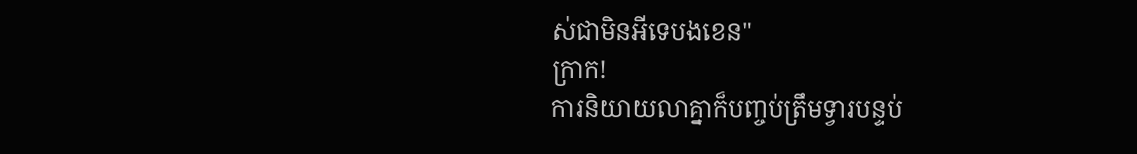ស់ជាមិនអីទេបងខេន"
ក្រាក!
ការនិយាយលាគ្នាក៏បញ្ចប់ត្រឹមទ្វារបន្ទប់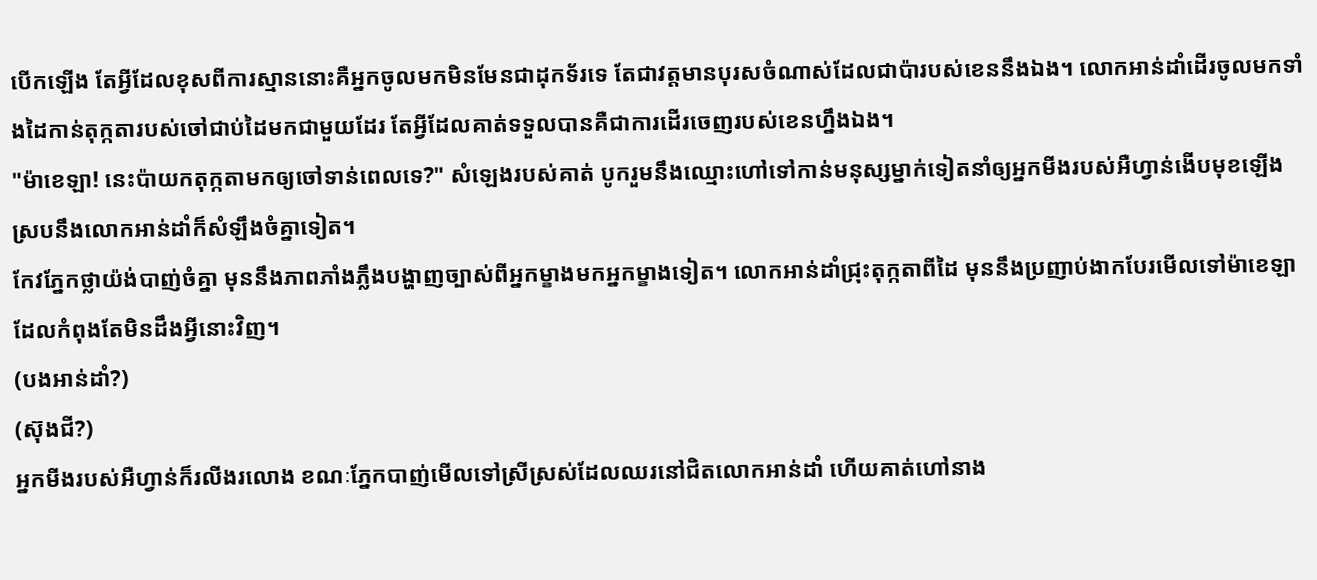បើកឡើង តែអ្វីដែលខុសពីការស្មាននោះគឺអ្នកចូលមកមិនមែនជាដុកទ័រទេ តែជាវត្តមានបុរសចំណាស់ដែលជាប៉ារបស់ខេននឹងឯង។ លោកអាន់ដាំដើរចូលមកទាំងដៃកាន់តុក្កតារបស់ចៅជាប់ដៃមកជាមួយដែរ តែអ្វីដែលគាត់ទទួលបានគឺជាការដើរចេញរបស់ខេនហ្នឹងឯង។
"ម៉ាខេឡា! នេះប៉ាយកតុក្កតាមកឲ្យចៅទាន់ពេលទេ?" សំឡេងរបស់គាត់ បូករួមនឹងឈ្មោះហៅទៅកាន់មនុស្សម្នាក់ទៀតនាំឲ្យអ្នកមីងរបស់អឺហ្វាន់ងើបមុខឡើង ស្របនឹងលោកអាន់ដាំក៏សំឡឹងចំគ្នាទៀត។
កែវភ្នែកថ្លាយ៉ង់បាញ់ចំគ្នា មុននឹងភាពភាំងភ្លឹងបង្ហាញច្បាស់ពីអ្នកម្ខាងមកអ្នកម្ខាងទៀត។ លោកអាន់ដាំជ្រុះតុក្កតាពីដៃ មុននឹងប្រញាប់ងាកបែរមើលទៅម៉ាខេឡាដែលកំពុងតែមិនដឹងអ្វីនោះវិញ។
(បងអាន់ដាំ?)
(ស៊ុងជី?)
អ្នកមីងរបស់អឺហ្វាន់ក៏រលីងរលោង ខណៈភ្នែកបាញ់មើលទៅស្រីស្រស់ដែលឈរនៅជិតលោកអាន់ដាំ ហើយគាត់ហៅនាង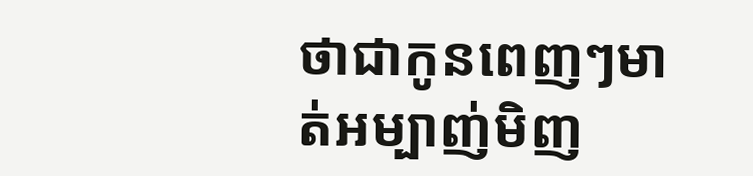ថាជាកូនពេញៗមាត់អម្បាញ់មិញ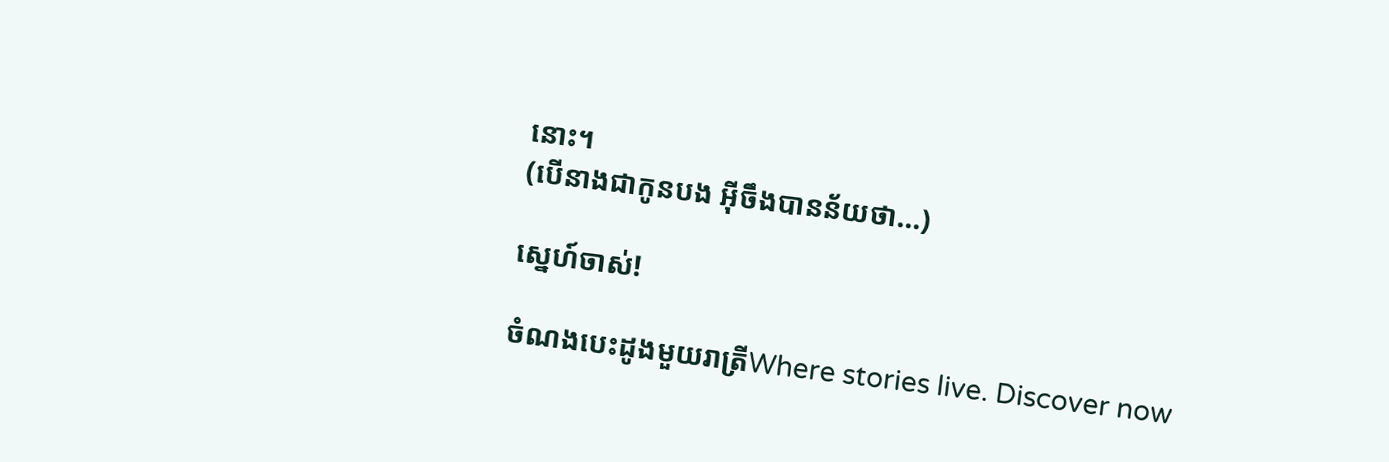នោះ។
(បើនាងជាកូនបង អ៊ីចឹងបានន័យថា...)

ស្នេហ៍ចាស់!

ចំណងបេះដូងមួយរាត្រីWhere stories live. Discover now